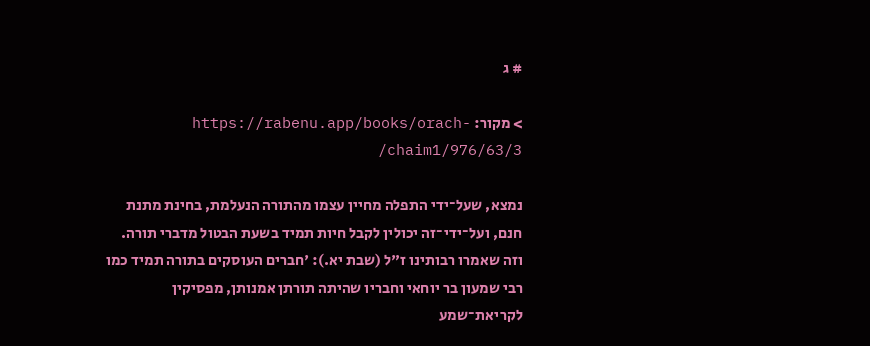# ג

> מקור: https://rabenu.app/books/orach-chaim1/976/63/3/

נמצא, שעל־ידי התפלה מחיין עצמו מהתורה הנעלמת, בחינת מתנת חנם, ועל־ידי־זה יכולין לקבל חיות תמיד בשעת הבטול מדברי תורה. וזה שאמרו רבותינו ז"ל (שבת יא.): 'חברים העוסקים בתורה תמיד כמו רבי שמעון בר יוחאי וחבריו שהיתה תורתן אמנותן, מפסיקין לקריאת־שמע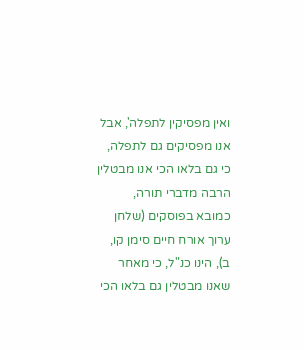ואין מפסיקין לתפלה', אבל אנו מפסיקים גם לתפלה, כי גם בלאו הכי אנו מבטלין הרבה מדברי תורה, כמובא בפוסקים (שלחן ערוך אורח חיים סימן קו, ב), הינו כנ"ל, כי מאחר שאנו מבטלין גם בלאו הכי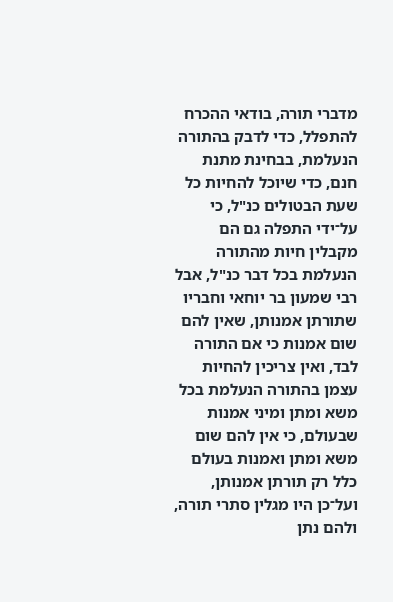מדברי תורה, בודאי ההכרח להתפלל, כדי לדבק בהתורה הנעלמת, בבחינת מתנת חנם, כדי שיוכל להחיות כל שעת הבטולים כנ"ל, כי על־ידי התפלה גם הם מקבלין חיות מהתורה הנעלמת בכל דבר כנ"ל, אבל רבי שמעון בר יוחאי וחבריו שתורתן אמנותן, שאין להם שום אמנות כי אם התורה לבד, ואין צריכין להחיות עצמן בהתורה הנעלמת בכל משא ומתן ומיני אמנות שבעולם, כי אין להם שום משא ומתן ואמנות בעולם כלל רק תורתן אמנותן, ועל־כן היו מגלין סתרי תורה, ולהם נתן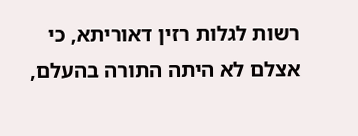רשות לגלות רזין דאוריתא, כי אצלם לא היתה התורה בהעלם,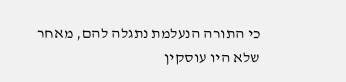כי התורה הנעלמת נתגלה להם, מאחר שלא היו עוסקין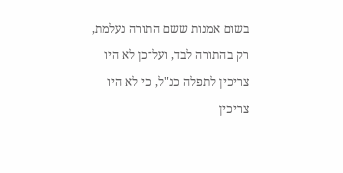בשום אמנות ששם התורה נעלמת, רק בהתורה לבד, ועל־כן לא היו צריכין לתפלה כנ"ל, כי לא היו צריכין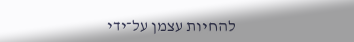להחיות עצמן על־ידי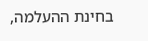בחינת ההעלמה,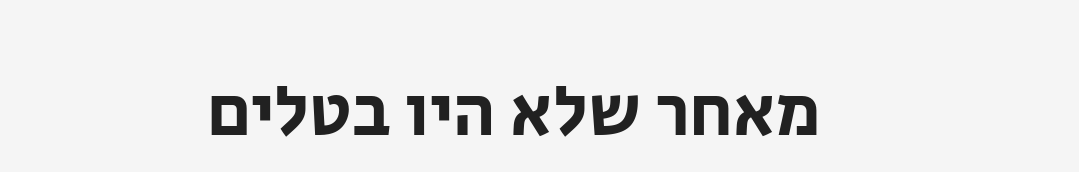מאחר שלא היו בטלים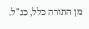מן התורה כלל, כנ"ל.